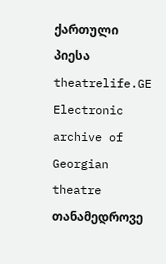ქართული პიესა
theatrelife.GE
Electronic archive of Georgian theatre
თანამედროვე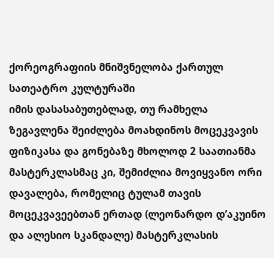ქორეოგრაფიის მნიშვნელობა ქართულ სათეატრო კულტურაში
იმის დასასაბუთებლად, თუ რამხელა ზეგავლენა შეიძლება მოახდინოს მოცეკვავის ფიზიკასა და გონებაზე მხოლოდ 2 საათიანმა მასტერკლასმაც კი, შემიძლია მოვიყვანო ორი დავალება, რომელიც ტულამ თავის მოცეკვავეებთან ერთად (ლეონარდო დ’აკუინო და ალესიო სკანდალე) მასტერკლასის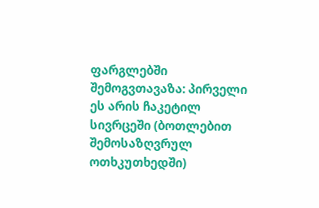ფარგლებში შემოგვთავაზა: პირველი ეს არის ჩაკეტილ სივრცეში (ბოთლებით შემოსაზღვრულ ოთხკუთხედში)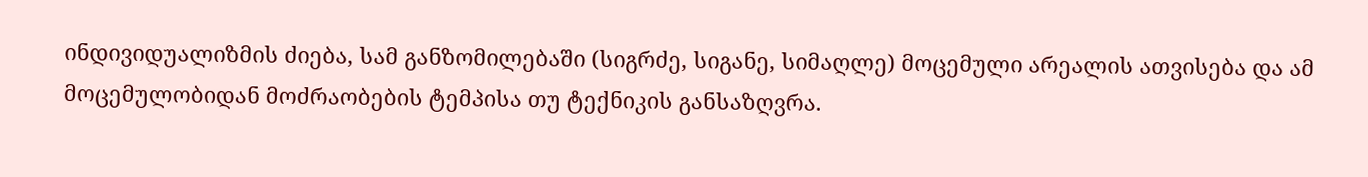ინდივიდუალიზმის ძიება, სამ განზომილებაში (სიგრძე, სიგანე, სიმაღლე) მოცემული არეალის ათვისება და ამ მოცემულობიდან მოძრაობების ტემპისა თუ ტექნიკის განსაზღვრა.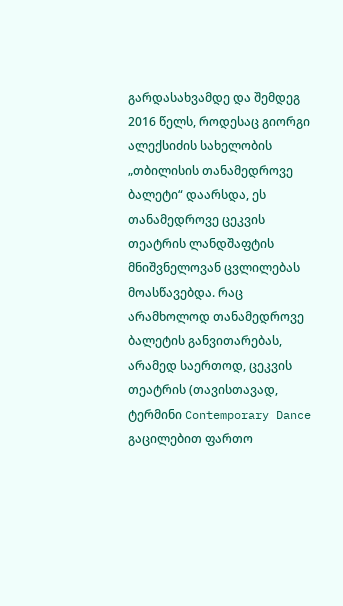გარდასახვამდე და შემდეგ
2016 წელს, როდესაც გიორგი ალექსიძის სახელობის „თბილისის თანამედროვე ბალეტი“ დაარსდა, ეს თანამედროვე ცეკვის თეატრის ლანდშაფტის მნიშვნელოვან ცვლილებას მოასწავებდა. რაც არამხოლოდ თანამედროვე ბალეტის განვითარებას, არამედ საერთოდ, ცეკვის თეატრის (თავისთავად, ტერმინი Contemporary Dance გაცილებით ფართო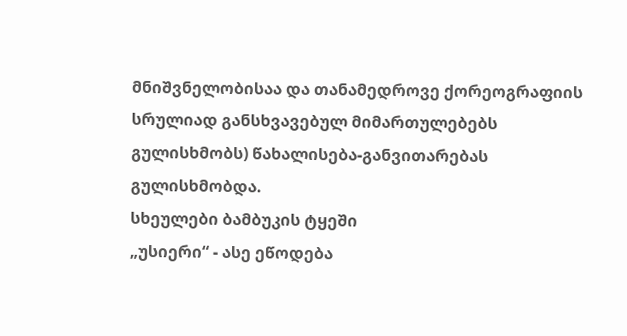მნიშვნელობისაა და თანამედროვე ქორეოგრაფიის სრულიად განსხვავებულ მიმართულებებს გულისხმობს) წახალისება-განვითარებას გულისხმობდა.
სხეულები ბამბუკის ტყეში
„უსიერი“ - ასე ეწოდება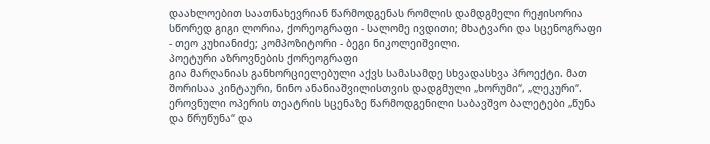დაახლოებით საათნახევრიან წარმოდგენას რომლის დამდგმელი რეჟისორია სწორედ გიგი ლორია, ქორეოგრაფი - სალომე ივდითი; მხატვარი და სცენოგრაფი - თეო კუხიანიძე; კომპოზიტორი - ბეგი ნიკოლეიშვილი.
პოეტური აზროვნების ქორეოგრაფი
გია მარღანიას განხორციელებული აქვს სამასამდე სხვადასხვა პროექტი. მათ შორისაა კინტაური, ნინო ანანიაშვილისთვის დადგმული „ხორუმი“, „ლეკური“. ეროვნული ოპერის თეატრის სცენაზე წარმოდგენილი საბავშვო ბალეტები „წუნა და წრუწუნა“ და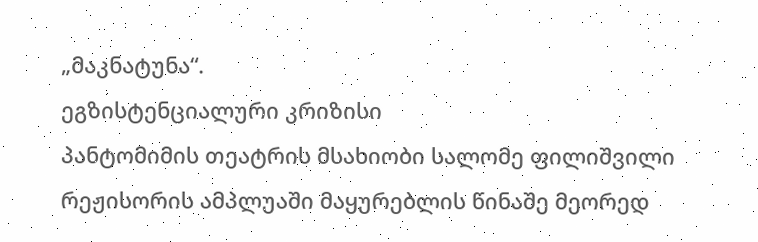„მაკნატუნა“.
ეგზისტენციალური კრიზისი
პანტომიმის თეატრის მსახიობი სალომე ფილიშვილი რეჟისორის ამპლუაში მაყურებლის წინაშე მეორედ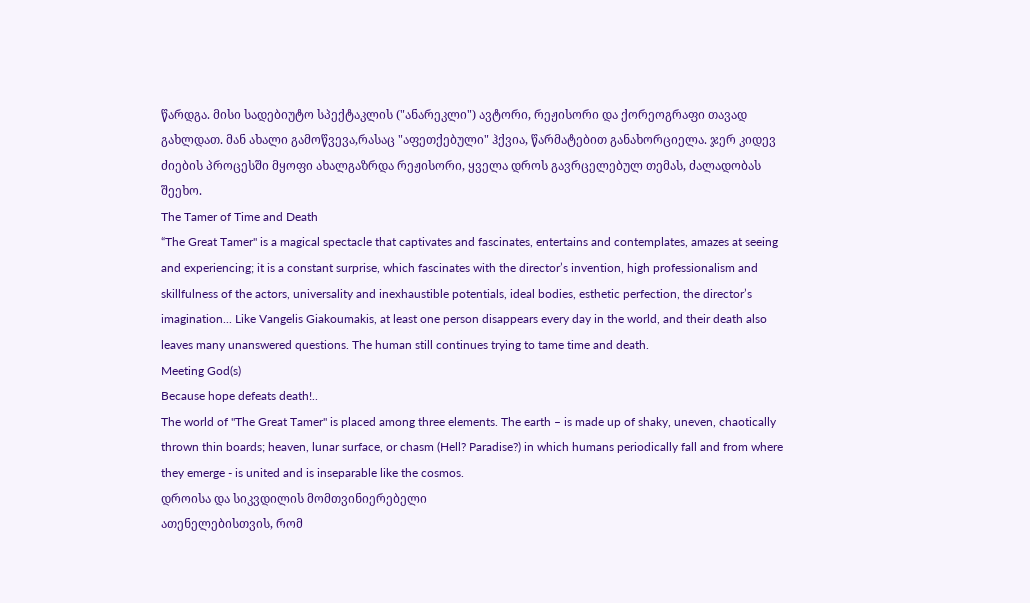წარდგა. მისი სადებიუტო სპექტაკლის ("ანარეკლი") ავტორი, რეჟისორი და ქორეოგრაფი თავად გახლდათ. მან ახალი გამოწვევა,რასაც "აფეთქებული" ჰქვია, წარმატებით განახორციელა. ჯერ კიდევ ძიების პროცესში მყოფი ახალგაზრდა რეჟისორი, ყველა დროს გავრცელებულ თემას, ძალადობას შეეხო.
The Tamer of Time and Death
“The Great Tamer" is a magical spectacle that captivates and fascinates, entertains and contemplates, amazes at seeing and experiencing; it is a constant surprise, which fascinates with the director’s invention, high professionalism and skillfulness of the actors, universality and inexhaustible potentials, ideal bodies, esthetic perfection, the director’s imagination... Like Vangelis Giakoumakis, at least one person disappears every day in the world, and their death also leaves many unanswered questions. The human still continues trying to tame time and death.
Meeting God(s)
Because hope defeats death!..
The world of "The Great Tamer" is placed among three elements. The earth – is made up of shaky, uneven, chaotically thrown thin boards; heaven, lunar surface, or chasm (Hell? Paradise?) in which humans periodically fall and from where they emerge - is united and is inseparable like the cosmos.
დროისა და სიკვდილის მომთვინიერებელი
ათენელებისთვის, რომ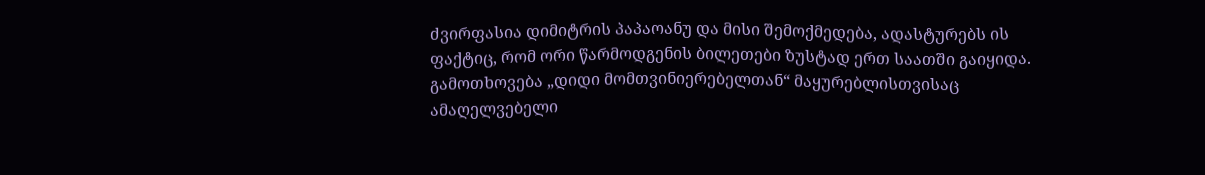ძვირფასია დიმიტრის პაპაოანუ და მისი შემოქმედება, ადასტურებს ის ფაქტიც, რომ ორი წარმოდგენის ბილეთები ზუსტად ერთ საათში გაიყიდა. გამოთხოვება „დიდი მომთვინიერებელთან“ მაყურებლისთვისაც ამაღელვებელი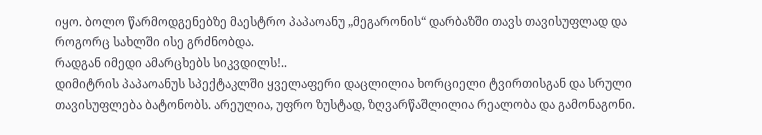იყო. ბოლო წარმოდგენებზე მაესტრო პაპაოანუ „მეგარონის“ დარბაზში თავს თავისუფლად და როგორც სახლში ისე გრძნობდა.
რადგან იმედი ამარცხებს სიკვდილს!..
დიმიტრის პაპაოანუს სპექტაკლში ყველაფერი დაცლილია ხორციელი ტვირთისგან და სრული თავისუფლება ბატონობს. არეულია, უფრო ზუსტად, ზღვარწაშლილია რეალობა და გამონაგონი.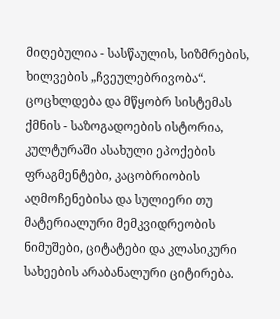მიღებულია - სასწაულის, სიზმრების, ხილვების „ჩვეულებრივობა“. ცოცხლდება და მწყობრ სისტემას ქმნის - საზოგადოების ისტორია, კულტურაში ასახული ეპოქების ფრაგმენტები, კაცობრიობის აღმოჩენებისა და სულიერი თუ მატერიალური მემკვიდრეობის ნიმუშები, ციტატები და კლასიკური სახეების არაბანალური ციტირება.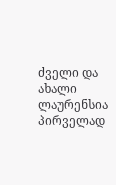ძველი და ახალი ლაურენსია
პირველად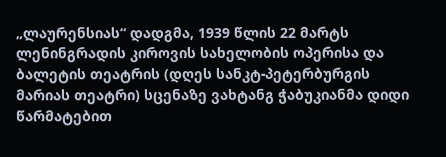„ლაურენსიას“ დადგმა, 1939 წლის 22 მარტს ლენინგრადის კიროვის სახელობის ოპერისა და ბალეტის თეატრის (დღეს სანკტ-პეტერბურგის მარიას თეატრი) სცენაზე ვახტანგ ჭაბუკიანმა დიდი წარმატებით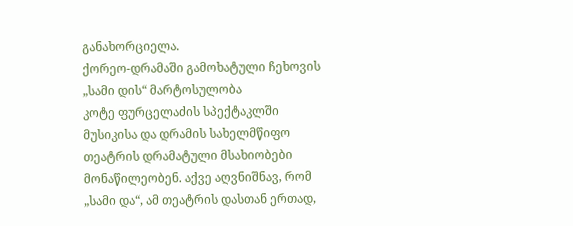განახორციელა.
ქორეო-დრამაში გამოხატული ჩეხოვის „სამი დის“ მარტოსულობა
კოტე ფურცელაძის სპექტაკლში მუსიკისა და დრამის სახელმწიფო თეატრის დრამატული მსახიობები მონაწილეობენ. აქვე აღვნიშნავ, რომ „სამი და“, ამ თეატრის დასთან ერთად,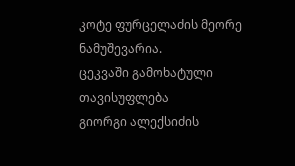კოტე ფურცელაძის მეორე ნამუშევარია.
ცეკვაში გამოხატული თავისუფლება
გიორგი ალექსიძის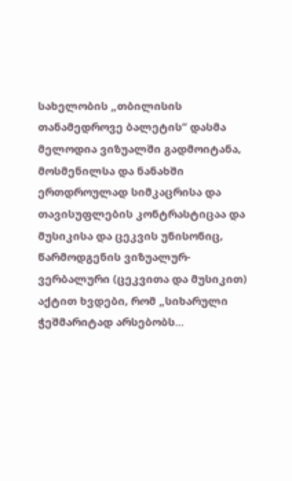სახელობის „თბილისის თანამედროვე ბალეტის“ დასმა მელოდია ვიზუალში გადმოიტანა, მოსმენილსა და ნანახში ერთდროულად სიმკაცრისა და თავისუფლების კონტრასტიცაა და მუსიკისა და ცეკვის უნისონიც, წარმოდგენის ვიზუალურ-ვერბალური (ცეკვითა და მუსიკით) აქტით ხვდები, რომ „სიხარული ჭეშმარიტად არსებობს...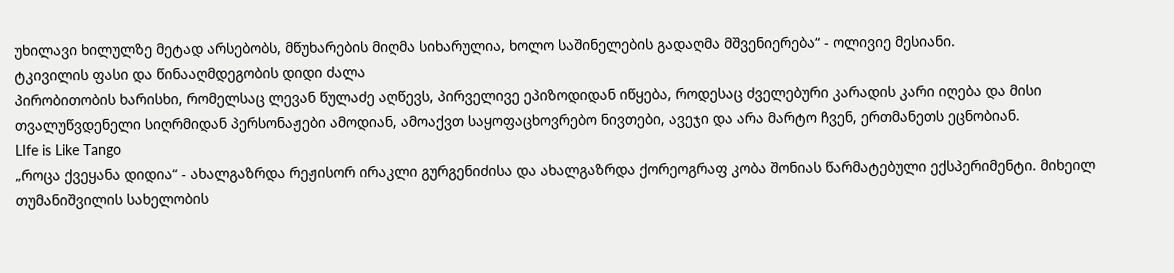უხილავი ხილულზე მეტად არსებობს, მწუხარების მიღმა სიხარულია, ხოლო საშინელების გადაღმა მშვენიერება“ - ოლივიე მესიანი.
ტკივილის ფასი და წინააღმდეგობის დიდი ძალა
პირობითობის ხარისხი, რომელსაც ლევან წულაძე აღწევს, პირველივე ეპიზოდიდან იწყება, როდესაც ძველებური კარადის კარი იღება და მისი თვალუწვდენელი სიღრმიდან პერსონაჟები ამოდიან, ამოაქვთ საყოფაცხოვრებო ნივთები, ავეჯი და არა მარტო ჩვენ, ერთმანეთს ეცნობიან.
LIfe is Like Tango
„როცა ქვეყანა დიდია“ - ახალგაზრდა რეჟისორ ირაკლი გურგენიძისა და ახალგაზრდა ქორეოგრაფ კობა შონიას წარმატებული ექსპერიმენტი. მიხეილ თუმანიშვილის სახელობის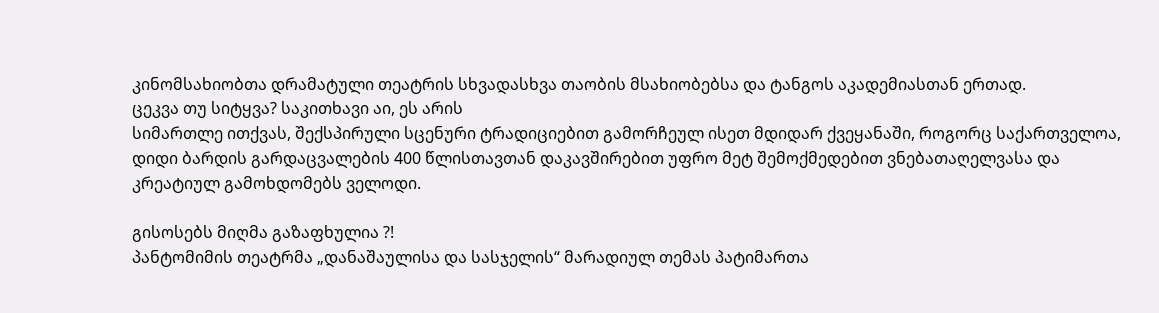კინომსახიობთა დრამატული თეატრის სხვადასხვა თაობის მსახიობებსა და ტანგოს აკადემიასთან ერთად.
ცეკვა თუ სიტყვა? საკითხავი აი, ეს არის
სიმართლე ითქვას, შექსპირული სცენური ტრადიციებით გამორჩეულ ისეთ მდიდარ ქვეყანაში, როგორც საქართველოა, დიდი ბარდის გარდაცვალების 400 წლისთავთან დაკავშირებით უფრო მეტ შემოქმედებით ვნებათაღელვასა და კრეატიულ გამოხდომებს ველოდი.

გისოსებს მიღმა გაზაფხულია ?!
პანტომიმის თეატრმა „დანაშაულისა და სასჯელის“ მარადიულ თემას პატიმართა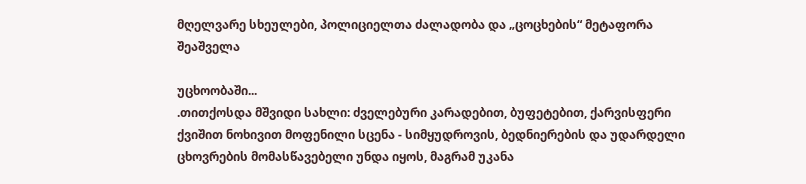მღელვარე სხეულები, პოლიციელთა ძალადობა და „ცოცხების“ მეტაფორა შეაშველა

უცხოობაში...
.თითქოსდა მშვიდი სახლი: ძველებური კარადებით, ბუფეტებით, ქარვისფერი ქვიშით ნოხივით მოფენილი სცენა - სიმყუდროვის, ბედნიერების და უდარდელი ცხოვრების მომასწავებელი უნდა იყოს, მაგრამ უკანა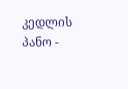კედლის პანო -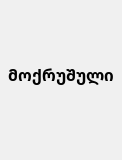მოქრუშული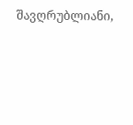შავღრუბლიანი,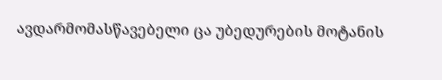ავდარმომასწავებელი ცა უბედურების მოტანის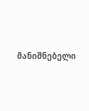მანიშნებელი